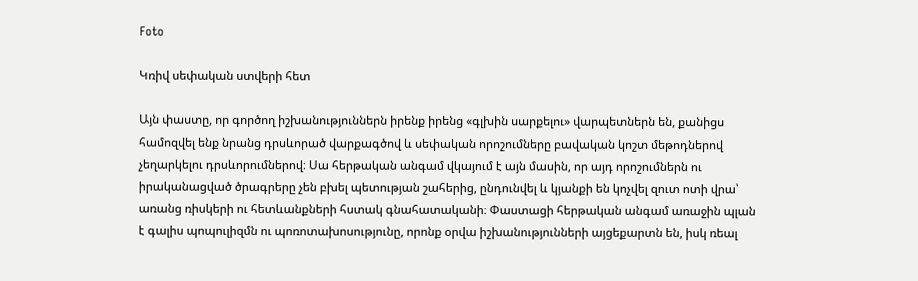Foto

Կռիվ սեփական ստվերի հետ

Այն փաստը, որ գործող իշխանություններն իրենք իրենց «գլխին սարքելու» վարպետներն են, քանիցս համոզվել ենք նրանց դրսևորած վարքագծով և սեփական որոշումները բավական կոշտ մեթոդներով չեղարկելու դրսևորումներով։ Սա հերթական անգամ վկայում է այն մասին, որ այդ որոշումներն ու իրականացված ծրագրերը չեն բխել պետության շահերից, ընդունվել և կյանքի են կոչվել զուտ ոտի վրա՝ առանց ռիսկերի ու հետևանքների հստակ գնահատականի։ Փաստացի հերթական անգամ առաջին պլան է գալիս պոպուլիզմն ու պոռոտախոսությունը, որոնք օրվա իշխանությունների այցեքարտն են, իսկ ռեալ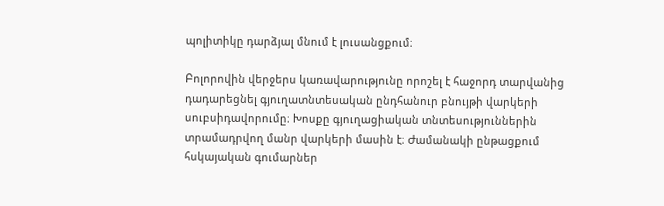պոլիտիկը դարձյալ մնում է լուսանցքում։

Բոլորովին վերջերս կառավարությունը որոշել է հաջորդ տարվանից դադարեցնել գյուղատնտեսական ընդհանուր բնույթի վարկերի սուբսիդավորումը։ Խոսքը գյուղացիական տնտեսություններին տրամադրվող մանր վարկերի մասին է։ Ժամանակի ընթացքում հսկայական գումարներ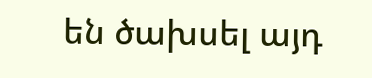են ծախսել այդ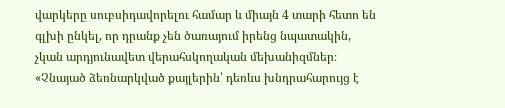վարկերը սուբսիդավորելու համար և միայն 4 տարի հետո են գլխի ընկել, որ դրանք չեն ծառայում իրենց նպատակին, չկան արդյունավետ վերահսկողական մեխանիզմներ։ «Չնայած ձեռնարկված քայլերին՝ դեռևս խնդրահարույց է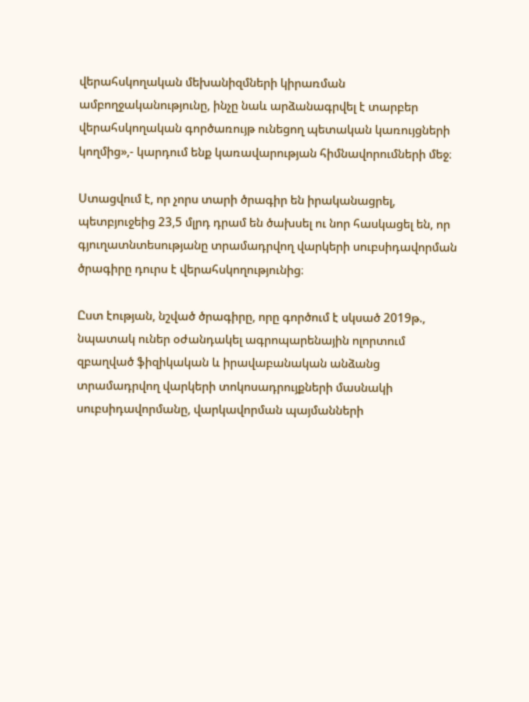վերահսկողական մեխանիզմների կիրառման ամբողջականությունը, ինչը նաև արձանագրվել է տարբեր վերահսկողական գործառույթ ունեցող պետական կառույցների կողմից»,- կարդում ենք կառավարության հիմնավորումների մեջ։

Ստացվում է, որ չորս տարի ծրագիր են իրականացրել, պետբյուջեից 23,5 մլրդ դրամ են ծախսել ու նոր հասկացել են, որ գյուղատնտեսությանը տրամադրվող վարկերի սուբսիդավորման ծրագիրը դուրս է վերահսկողությունից։

Ըստ էության, նշված ծրագիրը, որը գործում է սկսած 2019թ., նպատակ ուներ օժանդակել ագրոպարենային ոլորտում զբաղված ֆիզիկական և իրավաբանական անձանց տրամադրվող վարկերի տոկոսադրույքների մասնակի սուբսիդավորմանը, վարկավորման պայմանների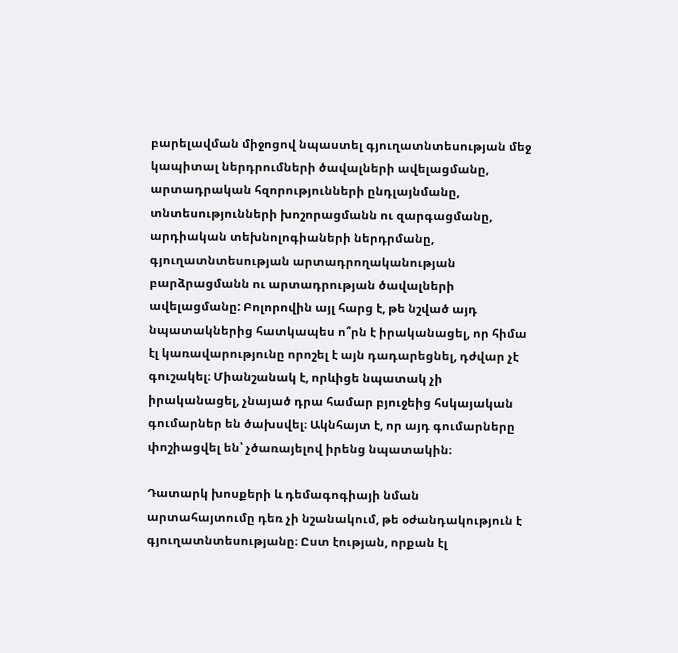բարելավման միջոցով նպաստել գյուղատնտեսության մեջ կապիտալ ներդրումների ծավալների ավելացմանը, արտադրական հզորությունների ընդլայնմանը, տնտեսությունների խոշորացմանն ու զարգացմանը, արդիական տեխնոլոգիաների ներդրմանը, գյուղատնտեսության արտադրողականության բարձրացմանն ու արտադրության ծավալների ավելացմանը: Բոլորովին այլ հարց է, թե նշված այդ նպատակներից հատկապես ո՞րն է իրականացել, որ հիմա էլ կառավարությունը որոշել է այն դադարեցնել, դժվար չէ գուշակել։ Միանշանակ է, որևիցե նպատակ չի իրականացել, չնայած դրա համար բյուջեից հսկայական գումարներ են ծախսվել։ Ակնհայտ է, որ այդ գումարները փոշիացվել են՝ չծառայելով իրենց նպատակին։

Դատարկ խոսքերի և դեմագոգիայի նման արտահայտումը դեռ չի նշանակում, թե օժանդակություն է գյուղատնտեսությանը։ Ըստ էության, որքան էլ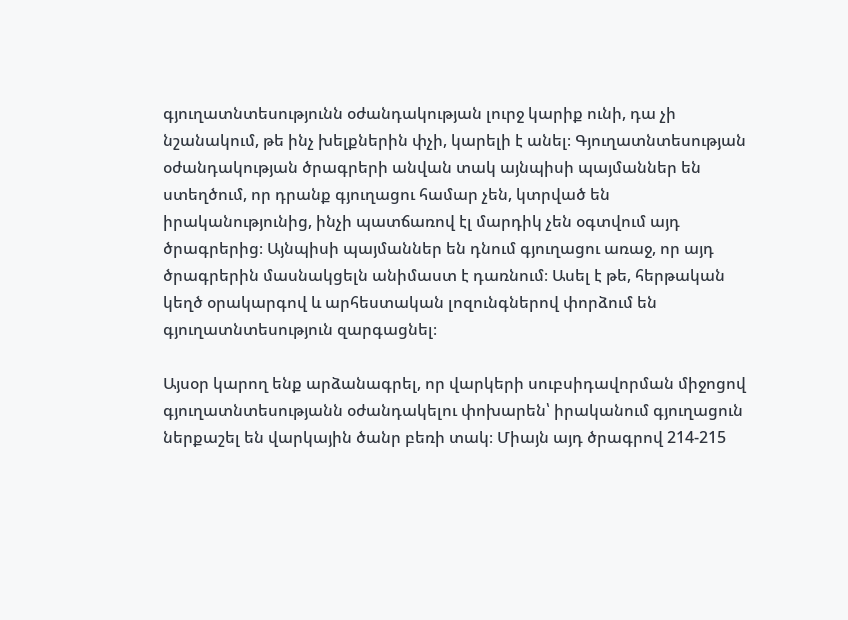գյուղատնտեսությունն օժանդակության լուրջ կարիք ունի, դա չի նշանակում, թե ինչ խելքներին փչի, կարելի է անել։ Գյուղատնտեսության օժանդակության ծրագրերի անվան տակ այնպիսի պայմաններ են ստեղծում, որ դրանք գյուղացու համար չեն, կտրված են իրականությունից, ինչի պատճառով էլ մարդիկ չեն օգտվում այդ ծրագրերից։ Այնպիսի պայմաններ են դնում գյուղացու առաջ, որ այդ ծրագրերին մասնակցելն անիմաստ է դառնում։ Ասել է թե, հերթական կեղծ օրակարգով և արհեստական լոզունգներով փորձում են  գյուղատնտեսություն զարգացնել։

Այսօր կարող ենք արձանագրել, որ վարկերի սուբսիդավորման միջոցով գյուղատնտեսությանն օժանդակելու փոխարեն՝ իրականում գյուղացուն ներքաշել են վարկային ծանր բեռի տակ։ Միայն այդ ծրագրով 214-215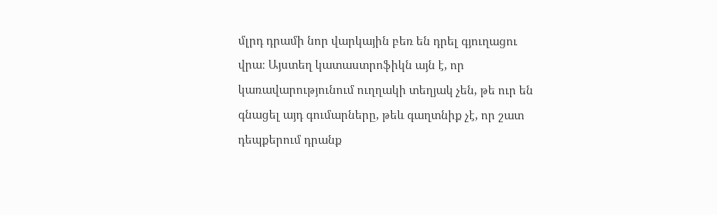մլրդ դրամի նոր վարկային բեռ են դրել գյուղացու վրա։ Այստեղ կատաստրոֆիկն այն է, որ կառավարությունում ուղղակի տեղյակ չեն, թե ուր են գնացել այդ գումարները, թեև գաղտնիք չէ, որ շատ դեպքերում դրանք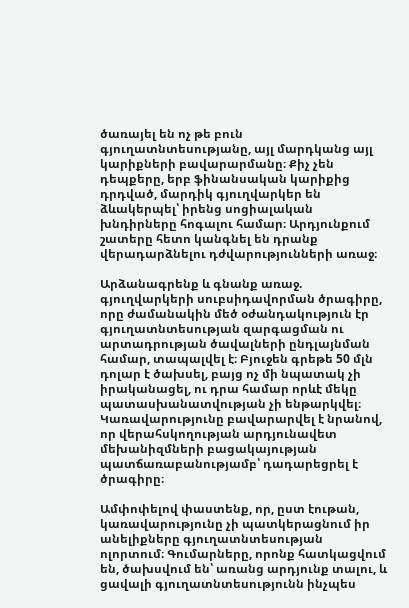ծառայել են ոչ թե բուն գյուղատնտեսությանը, այլ մարդկանց այլ կարիքների բավարարմանը։ Քիչ չեն դեպքերը, երբ ֆինանսական կարիքից դրդված, մարդիկ գյուղվարկեր են ձևակերպել՝ իրենց սոցիալական խնդիրները հոգալու համար։ Արդյունքում շատերը հետո կանգնել են դրանք վերադարձնելու դժվարությունների առաջ։

Արձանագրենք և գնանք առաջ. գյուղվարկերի սուբսիդավորման ծրագիրը, որը ժամանակին մեծ օժանդակություն էր  գյուղատնտեսության զարգացման ու արտադրության ծավալների ընդլայնման համար, տապալվել է։ Բյուջեն գրեթե 50 մլն դոլար է ծախսել, բայց ոչ մի նպատակ չի իրականացել, ու դրա համար որևէ մեկը պատասխանատվության չի ենթարկվել։ Կառավարությունը բավարարվել է նրանով, որ վերահսկողության արդյունավետ մեխանիզմների բացակայության պատճառաբանությամբ՝ դադարեցրել է ծրագիրը։

Ամփոփելով փաստենք, որ, ըստ էութան, կառավարությունը չի պատկերացնում իր անելիքները գյուղատնտեսության ոլորտում։ Գումարները, որոնք հատկացվում են, ծախսվում են՝ առանց արդյունք տալու, և ցավալի գյուղատնտեսությունն ինչպես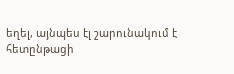եղել, այնպես էլ շարունակում է հետընթացի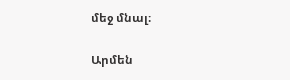մեջ մնալ։

Արմեն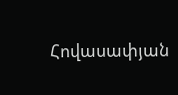Հովասափյան